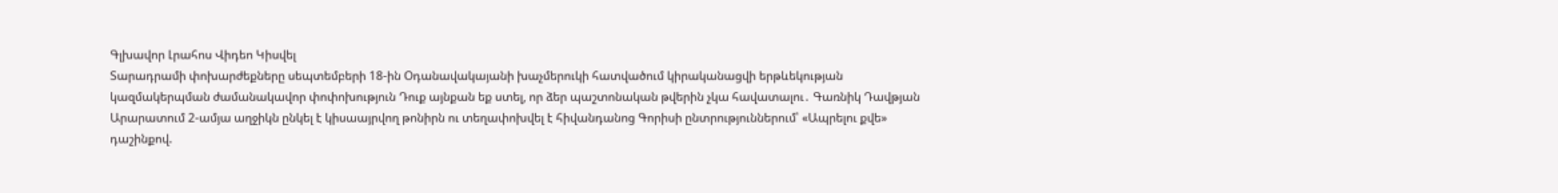Գլխավոր Լրահոս Վիդեո Կիսվել
Տարադրամի փոխարժեքները սեպտեմբերի 18-ին Օդանավակայանի խաչմերուկի հատվածում կիրականացվի երթևեկության կազմակերպման ժամանակավոր փոփոխություն Դուք այնքան եք ստել, որ ձեր պաշտոնական թվերին չկա հավատալու․ Գառնիկ Դավթյան Արարատում 2-ամյա աղջիկն ընկել է կիսաայրվող թոնիրն ու տեղափոխվել է հիվանդանոց Գորիսի ընտրություններում՝ «Ապրելու քվե» դաշինքով.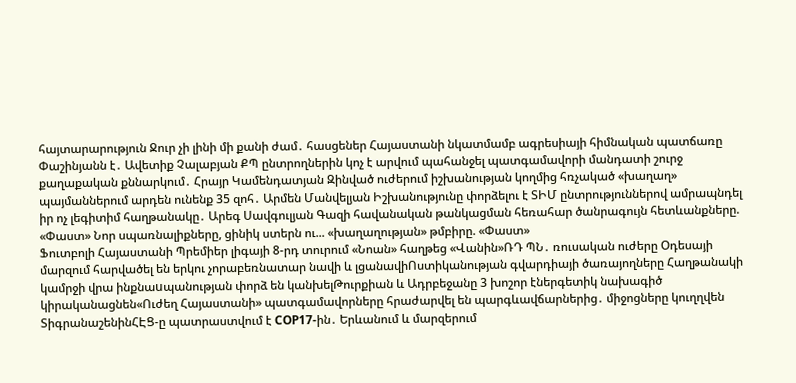հայտարարություն Ջուր չի լինի մի քանի ժամ․ հասցեներ Հայաստանի նկատմամբ ագրեսիայի հիմնական պատճառը Փաշինյանն է․ Ավետիք Չալաբյան ՔՊ ընտրողներին կոչ է արվում պահանջել պատգամավորի մանդատի շուրջ քաղաքական քննարկում․ Հրայր Կամենդատյան Զինված ուժերում իշխանության կողմից հռչակած «խաղաղ» պայմաններում արդեն ունենք 35 զոհ․ Արմեն Մանվելյան Իշխանությունը փորձելու է ՏԻՄ ընտրություններով ամրապնդել իր ոչ լեգիտիմ հաղթանակը․ Արեգ Սավգուլյան Գազի հավանական թանկացման հեռահար ծանրագույն հետևանքները. «Փաստ» Նոր սպառնալիքները, ցինիկ ստերն ու... «խաղաղության» թմբիրը. «Փաստ»
Ֆուտբոլի Հայաստանի Պրեմիեր լիգայի 8-րդ տուրում «Նոան» հաղթեց «Վանին»ՌԴ ՊՆ․ ռուսական ուժերը Օդեսայի մարզում հարվածել են երկու չորաբեռնատար նավի և լցանավիՈստիկանության գվարդիայի ծառայողները Հաղթանակի կամրջի վրա ինքնաuպանության փորձ են կանխելԹուրքիան և Ադրբեջանը 3 խոշոր էներգետիկ նախագիծ կիրականացնեն«Ուժեղ Հայաստանի» պատգամավորները հրաժարվել են պարգևավճարներից․ միջոցները կուղղվեն ՏիգրանաշենինՀԷՑ-ը պատրաստվում է COP17-ին․ Երևանում և մարզերում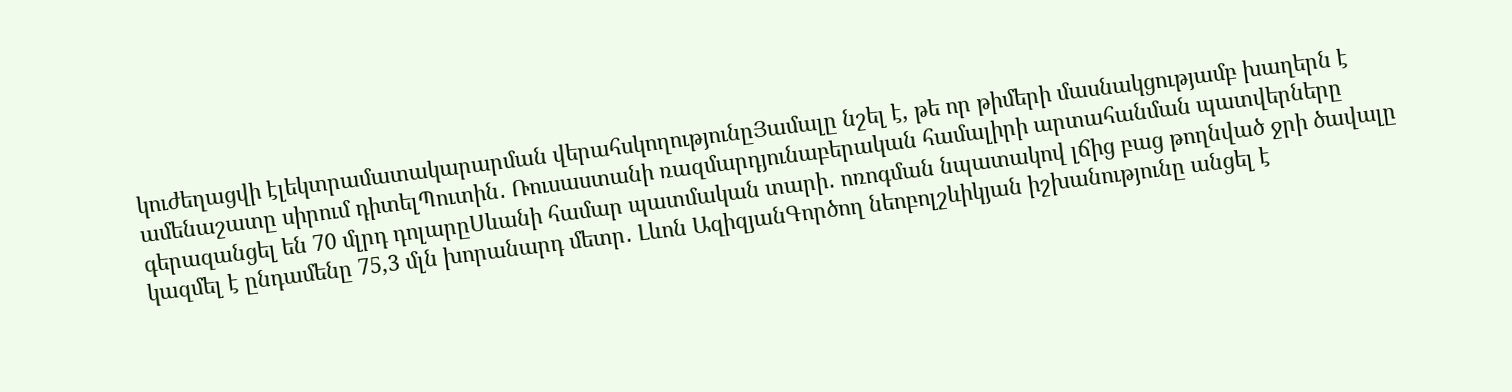կուժեղացվի էլեկտրամատակարարման վերահսկողությունըՅամալը նշել է, թե որ թիմերի մասնակցությամբ խաղերն է ամենաշատը սիրում դիտելՊուտին․ Ռուսաստանի ռազմարդյունաբերական համալիրի արտահանման պատվերները գերազանցել են 70 մլրդ դոլարըՍևանի համար պատմական տարի․ ոռոգման նպատակով լճից բաց թողնված ջրի ծավալը կազմել է ընդամենը 75,3 մլն խորանարդ մետր․ Լևոն ԱզիզյանԳործող նեոբոլշևիկյան իշխանությունը անցել է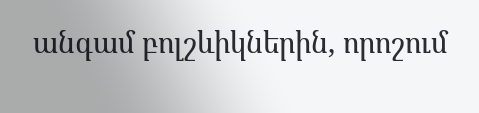անգամ բոլշևիկներին, որոշում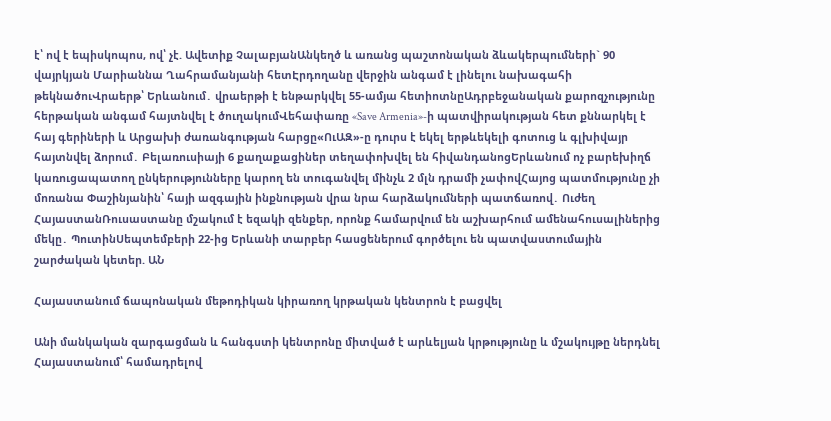է՝ ով է եպիսկոպոս, ով՝ չէ. Ավետիք ՉալաբյանԱնկեղծ և առանց պաշտոնական ձևակերպումների` 90 վայրկյան Մարիաննա Ղահրամանյանի հետԷրդողանը վերջին անգամ է լինելու նախագահի թեկնածուՎրաերթ՝ Երևանում․ վրաերթի է ենթարկվել 55-ամյա հետիոտնըԱդրբեջանական քարոզչությունը հերթական անգամ հայտնվել է ծուղակումՎեհափառը «Save Armenia»-ի պատվիրակության հետ քննարկել է հայ գերիների և Արցախի ժառանգության հարցը«ՈւԱԶ»-ը դուրս է եկել երթևեկելի գոտուց և գլխիվայր հայտնվել ձորում․ Բելառուսիայի 6 քաղաքացիներ տեղափոխվել են հիվանդանոցԵրևանում ոչ բարեխիղճ կառուցապատող ընկերությունները կարող են տուգանվել մինչև 2 մլն դրամի չափովՀայոց պատմությունը չի մոռանա Փաշինյանին՝ հայի ազգային ինքնության վրա նրա հարձակումների պատճառով․ Ուժեղ ՀայաստանՌուսաստանը մշակում է եզակի զենքեր, որոնք համարվում են աշխարհում ամենահուսալիներից մեկը․ ՊուտինՍեպտեմբերի 22-ից Երևանի տարբեր հասցեներում գործելու են պատվաստումային շարժական կետեր. ԱՆ

Հայաստանում ճապոնական մեթոդիկան կիրառող կրթական կենտրոն է բացվել

Անի մանկական զարգացման և հանգստի կենտրոնը միտված է արևելյան կրթությունը և մշակույթը ներդնել Հայաստանում՝ համադրելով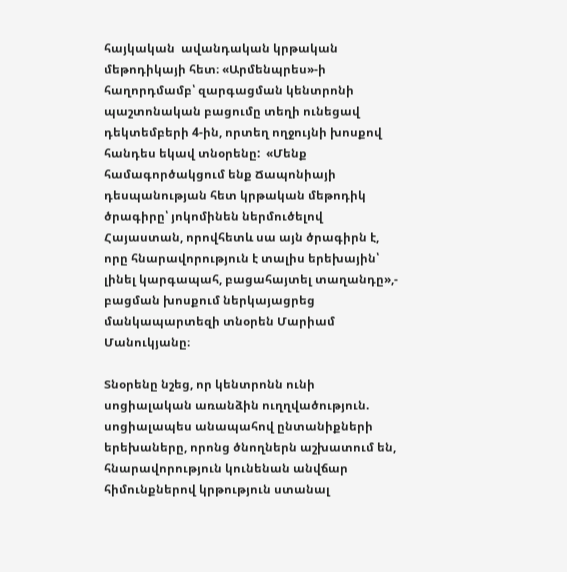հայկական  ավանդական կրթական մեթոդիկայի հետ։ «Արմենպրես»-ի հաղորդմամբ՝ զարգացման կենտրոնի պաշտոնական բացումը տեղի ունեցավ դեկտեմբերի 4-ին, որտեղ ողջույնի խոսքով հանդես եկավ տնօրենը:  «Մենք համագործակցում ենք Ճապոնիայի դեսպանության հետ կրթական մեթոդիկ ծրագիրը՝ յոկոմինեն ներմուծելով Հայաստան, որովհետև սա այն ծրագիրն է, որը հնարավորություն է տալիս երեխային՝ լինել կարգապահ, բացահայտել տաղանդը»,- բացման խոսքում ներկայացրեց մանկապարտեզի տնօրեն Մարիամ Մանուկյանը։

Տնօրենը նշեց, որ կենտրոնն ունի սոցիալական առանձին ուղղվածություն. սոցիալապես անապահով ընտանիքների երեխաները, որոնց ծնողներն աշխատում են, հնարավորություն կունենան անվճար հիմունքներով կրթություն ստանալ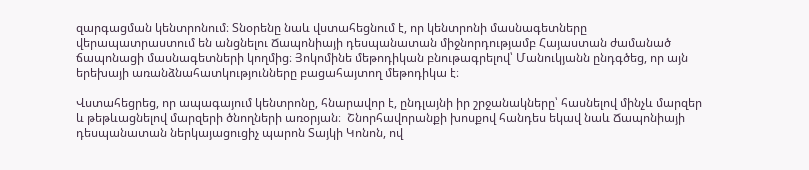զարգացման կենտրոնում։ Տնօրենը նաև վստահեցնում է, որ կենտրոնի մասնագետները վերապատրաստում են անցնելու Ճապոնիայի դեսպանատան միջնորդությամբ Հայաստան ժամանած ճապոնացի մասնագետների կողմից։ Յոկոմինե մեթոդիկան բնութագրելով՝ Մանուկյանն ընդգծեց, որ այն երեխայի առանձնահատկությունները բացահայտող մեթոդիկա է։

Վստահեցրեց, որ ապագայում կենտրոնը, հնարավոր է, ընդլայնի իր շրջանակները՝ հասնելով մինչև մարզեր և թեթևացնելով մարզերի ծնողների առօրյան։  Շնորհավորանքի խոսքով հանդես եկավ նաև Ճապոնիայի դեսպանատան ներկայացուցիչ պարոն Տայկի Կոնոն, ով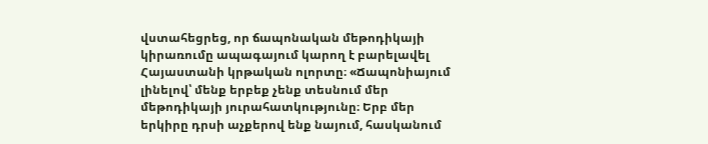վստահեցրեց, որ ճապոնական մեթոդիկայի կիրառումը ապագայում կարող է բարելավել Հայաստանի կրթական ոլորտը։ «Ճապոնիայում լինելով՝ մենք երբեք չենք տեսնում մեր մեթոդիկայի յուրահատկությունը։ Երբ մեր երկիրը դրսի աչքերով ենք նայում, հասկանում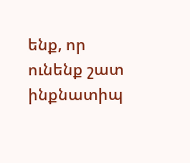ենք, որ ունենք շատ ինքնատիպ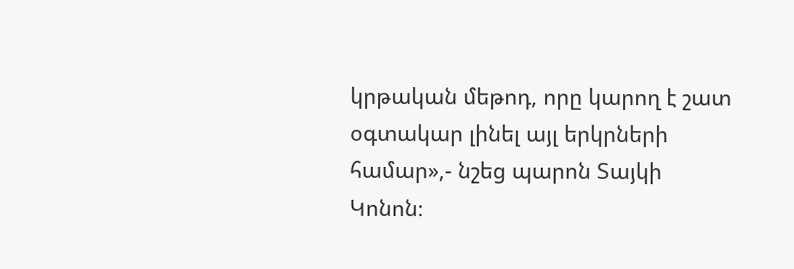կրթական մեթոդ, որը կարող է շատ օգտակար լինել այլ երկրների համար»,- նշեց պարոն Տայկի Կոնոն։